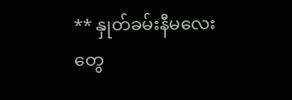** နှုတ်ခမ်းနီမလေးတွေ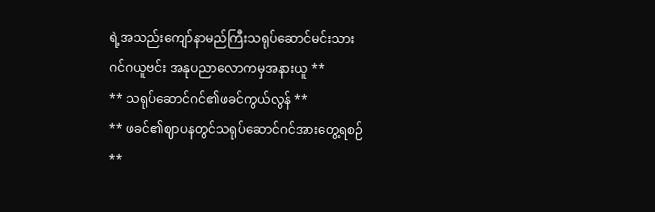ရဲ့အသည်းကျော်နာမည်ကြီးသရုပ်ဆောင်မင်းသား ဂင်ဂယူဗင်း အနုပညာလောကမှအနားယူ **
** သရုပ်ဆောင်ဂင်၏ဖခင်ကွယ်လွန် **
** ဖခင်၏ဈာပနတွင်သရုပ်ဆောင်ဂင်အားတွေ့ရစဉ် **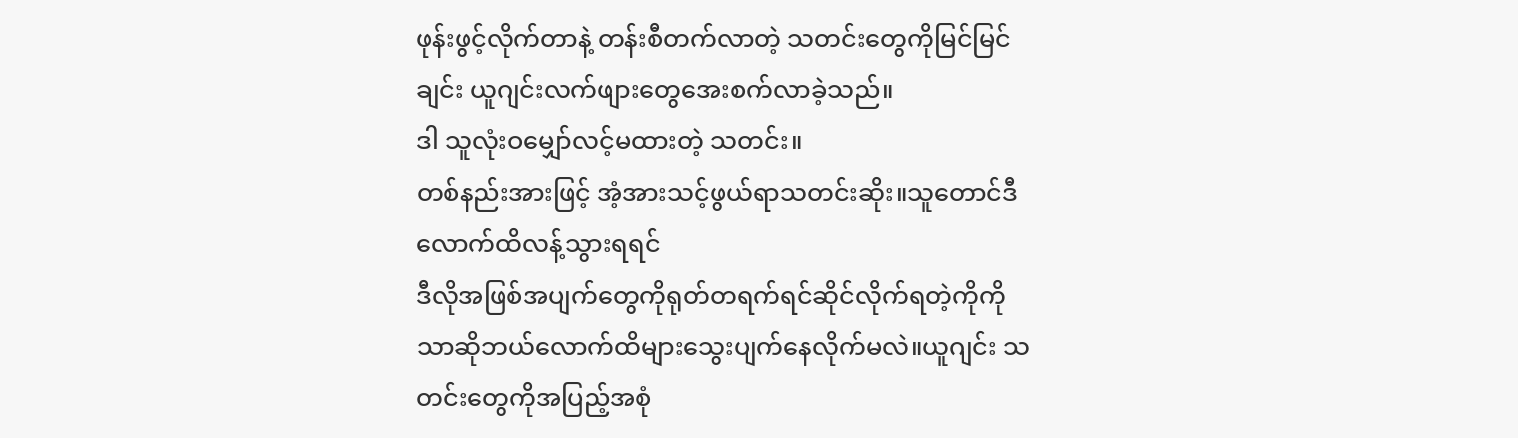ဖုန်းဖွင့်လိုက်တာနဲ့ တန်းစီတက်လာတဲ့ သတင်းတွေကိုမြင်မြင်ချင်း ယူဂျင်းလက်ဖျားတွေအေးစက်လာခဲ့သည်။
ဒါ သူလုံးဝမျှော်လင့်မထားတဲ့ သတင်း။
တစ်နည်းအားဖြင့် အံ့အားသင့်ဖွယ်ရာသတင်းဆိုး။သူတောင်ဒီလောက်ထိလန့်သွားရရင်
ဒီလိုအဖြစ်အပျက်တွေကိုရုတ်တရက်ရင်ဆိုင်လိုက်ရတဲ့ကိုကိုသာဆိုဘယ်လောက်ထိများသွေးပျက်နေလိုက်မလဲ။ယူဂျင်း သတင်းတွေကိုအပြည့်အစုံ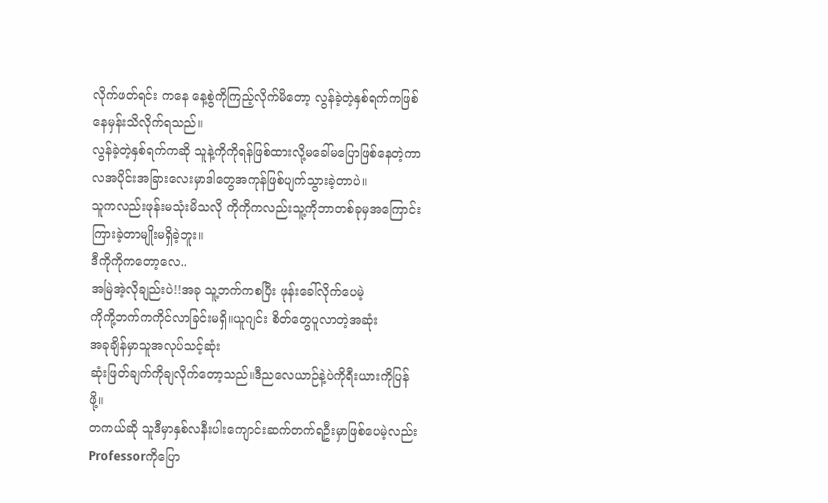လိုက်ဖတ်ရင်း ကနေ နေ့စွဲကိုကြည့်လိုက်မိတော့ လွန်ခဲ့တဲ့နှစ်ရက်ကဖြစ်နေမှန်းသိလိုက်ရသည်။
လွန်ခဲ့တဲ့နှစ်ရက်ကဆို သူနဲ့ကိုကိုရန်ဖြစ်ထားလို့မခေါ်မပြောဖြစ်နေတဲ့ကာလအပိုင်းအခြားလေးမှာဒါတွေအကုန်ဖြစ်ပျက်သွားခဲ့တာပဲ။
သူကလည်းဖုန်းမသုံးမိသလို ကိုကိုကလည်းသူ့ကိုဘာတစ်ခုမှအကြောင်းကြားခဲ့တာမျိုးမရှိခဲ့ဘူး။
ဒီကိုကိုကတော့လေ..
အမြဲအဲ့လိုချည်းပဲ!!အခု သူ့ဘက်ကစပြီး ဖုန်းခေါ်လိုက်ပေမဲ့
ကိုကို့ဘက်ကကိုင်လာခြင်းမရှိ။ယူဂျင်း စိတ်တွေပူလာတဲ့အဆုံး
အခုချိန်မှာသူအလုပ်သင့်ဆုံး
ဆုံးဖြတ်ချက်ကိုချလိုက်တော့သည်။ဒီညလေယာဉ်နဲ့ပဲကိုရီးယားကိုပြန်ဖို့။
တကယ်ဆို သူဒီမှာနှစ်လနီးပါးကျောင်းဆက်တက်ရဦးမှာဖြစ်ပေမဲ့လည်း Professorကိုပြော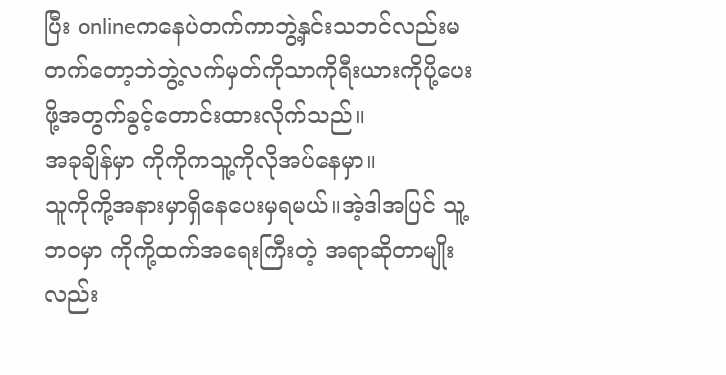ပြီး onlineကနေပဲတက်ကာဘွဲ့နှင်းသဘင်လည်းမတက်တော့ဘဲဘွဲ့လက်မှတ်ကိုသာကိုရီးယားကိုပို့ပေးဖို့အတွက်ခွင့်တောင်းထားလိုက်သည်။
အခုချိန်မှာ ကိုကိုကသူ့ကိုလိုအပ်နေမှာ။
သူကိုကို့အနားမှာရှိနေပေးမှရမယ်။အဲ့ဒါအပြင် သူ့ဘဝမှာ ကိုကို့ထက်အရေးကြီးတဲ့ အရာဆိုတာမျိုးလည်း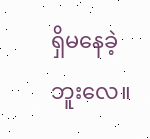ရှိမနေခဲ့ဘူးလေ။